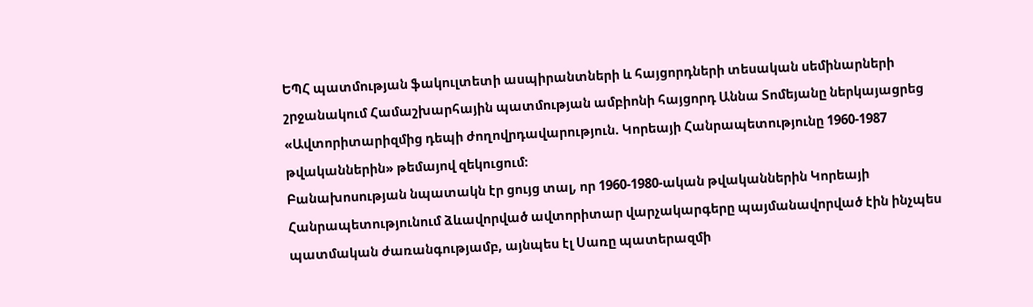ԵՊՀ պատմության ֆակուլտետի ասպիրանտների և հայցորդների տեսական սեմինարների շրջանակում Համաշխարհային պատմության ամբիոնի հայցորդ Աննա Տոմեյանը ներկայացրեց «Ավտորիտարիզմից դեպի ժողովրդավարություն. Կորեայի Հանրապետությունը 1960-1987 թվականներին» թեմայով զեկուցում։
Բանախոսության նպատակն էր ցույց տալ, որ 1960-1980-ական թվականներին Կորեայի Հանրապետությունում ձևավորված ավտորիտար վարչակարգերը պայմանավորված էին ինչպես պատմական ժառանգությամբ, այնպես էլ Սառը պատերազմի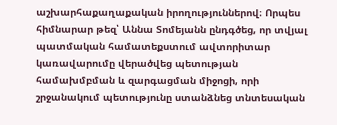աշխարհաքաղաքական իրողություններով։ Որպես հիմնարար թեզ՝ Աննա Տոմեյանն ընդգծեց, որ տվյալ պատմական համատեքստում ավտորիտար կառավարումը վերածվեց պետության համախմբման և զարգացման միջոցի, որի շրջանակում պետությունը ստանձնեց տնտեսական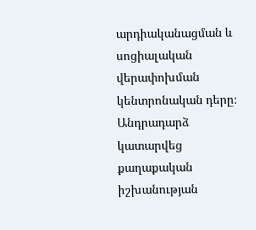արդիականացման և սոցիալական վերափոխման կենտրոնական դերը։
Անդրադարձ կատարվեց քաղաքական իշխանության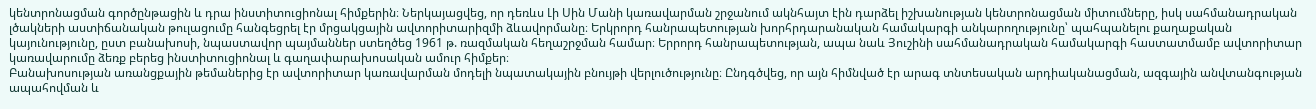կենտրոնացման գործընթացին և դրա ինստիտուցիոնալ հիմքերին։ Ներկայացվեց, որ դեռևս Լի Սին Մանի կառավարման շրջանում ակնհայտ էին դարձել իշխանության կենտրոնացման միտումները, իսկ սահմանադրական լծակների աստիճանական թուլացումը հանգեցրել էր մրցակցային ավտորիտարիզմի ձևավորմանը։ Երկրորդ հանրապետության խորհրդարանական համակարգի անկարողությունը՝ պահպանելու քաղաքական կայունությունը, ըստ բանախոսի, նպաստավոր պայմաններ ստեղծեց 1961 թ. ռազմական հեղաշրջման համար։ Երրորդ հանրապետության, ապա նաև Յուշինի սահմանադրական համակարգի հաստատմամբ ավտորիտար կառավարումը ձեռք բերեց ինստիտուցիոնալ և գաղափարախոսական ամուր հիմքեր։
Բանախոսության առանցքային թեմաներից էր ավտորիտար կառավարման մոդելի նպատակային բնույթի վերլուծությունը։ Ընդգծվեց, որ այն հիմնված էր արագ տնտեսական արդիականացման, ազգային անվտանգության ապահովման և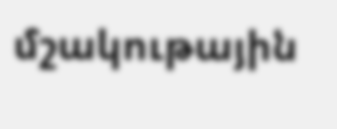մշակութային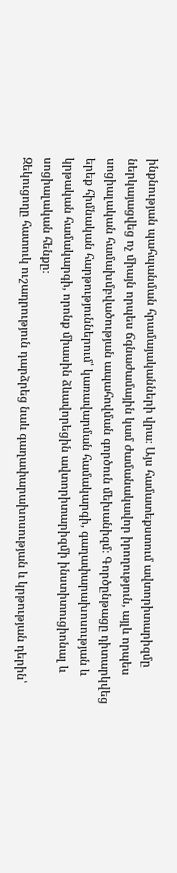ինքնության պահպանման հրամայականների վրա։ Այս համատեքստում ավտորիտարիզմը ներկայացվեց ոչ միայն որպես ճգնաժամային կամ ժամանակավոր իրողություն, այլև որպես սոցիալական համախմբվածության ապահովման գործուն մեխանիզմ։ Գործընթացը դիտարկվեց երեք հիմնական հարթություններում՝ կառավարման համակարգի, գաղափարախոսության և կրթական համակարգի, որոնք միասին ձևավորեցին ավտորիտարիզմի ինստիտուցիոնալ և սոցիալական հենքը։
Զեկուցողը հատուկ ուշադրություն դարձրեց նաև գաղափարախոսության և կրթության դերին՝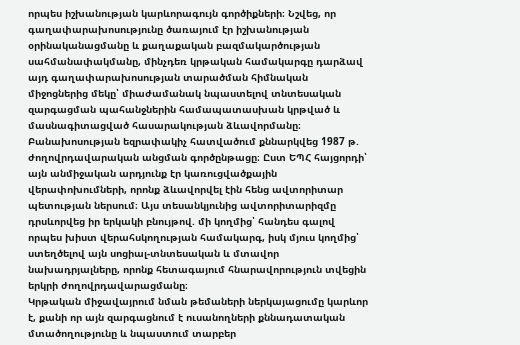որպես իշխանության կարևորագույն գործիքների։ Նշվեց, որ գաղափարախոսությունը ծառայում էր իշխանության օրինականացմանը և քաղաքական բազմակարծության սահմանափակմանը, մինչդեռ կրթական համակարգը դարձավ այդ գաղափարախոսության տարածման հիմնական միջոցներից մեկը՝ միաժամանակ նպաստելով տնտեսական զարգացման պահանջներին համապատասխան կրթված և մասնագիտացված հասարակության ձևավորմանը։
Բանախոսության եզրափակիչ հատվածում քննարկվեց 1987 թ. ժողովրդավարական անցման գործընթացը։ Ըստ ԵՊՀ հայցորդի՝ այն անմիջական արդյունք էր կառուցվածքային վերափոխումների, որոնք ձևավորվել էին հենց ավտորիտար պետության ներսում։ Այս տեսանկյունից ավտորիտարիզմը դրսևորվեց իր երկակի բնույթով. մի կողմից՝ հանդես գալով որպես խիստ վերահսկողության համակարգ, իսկ մյուս կողմից՝ ստեղծելով այն սոցիալ-տնտեսական և մտավոր նախադրյալները, որոնք հետագայում հնարավորություն տվեցին երկրի ժողովրդավարացմանը։
Կրթական միջավայրում նման թեմաների ներկայացումը կարևոր է, քանի որ այն զարգացնում է ուսանողների քննադատական մտածողությունը և նպաստում տարբեր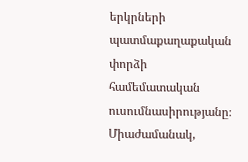երկրների պատմաքաղաքական փորձի համեմատական ուսումնասիրությանը։ Միաժամանակ,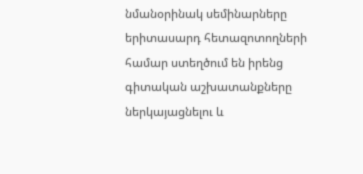նմանօրինակ սեմինարները երիտասարդ հետազոտողների համար ստեղծում են իրենց գիտական աշխատանքները ներկայացնելու և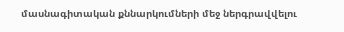մասնագիտական քննարկումների մեջ ներգրավվելու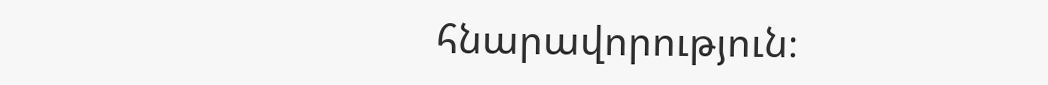հնարավորություն։